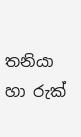තනියා හා රුක්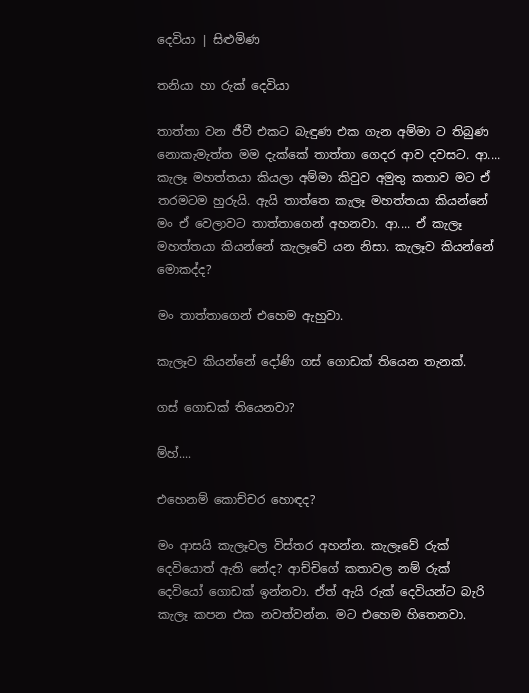දෙවියා | සිළුමිණ

තනියා හා රුක් දෙවියා

තාත්තා වන ජීවී එකට බැඳුණ එක ගැන අම්මා ට තිබුණ නොකැමැත්ත මම දැක්කේ තාත්තා ගෙදර ආව දවසට. ආ.... කැලෑ මහත්තයා කියලා අම්මා කිවුව අමුතු කතාව මට ඒ තරමටම හුරුයි. ඇයි තාත්තෙ කැලෑ මහත්තයා කියන්නේ මං ඒ වෙලාවට තාත්තාගෙන් අහනවා. ආ.... ඒ කැලෑ මහත්තයා කියන්නේ කැලෑවේ යන නිසා. කැලෑව කියන්නේ මොකද්ද?

මං තාත්තාගෙන් එහෙම ඇහුවා.

කැලෑව කියන්නේ දෝණි ගස් ගොඩක් තියෙන තැනක්.

ගස් ගොඩක් තියෙනවා?

ම්හ්....

එහෙනම් කොච්චර හොඳද?

මං ආසයි කැලෑවල විස්තර අහන්න. කැලෑවේ රුක් දෙවියොත් ඇති නේද? ආච්චිගේ කතාවල නම් රුක් දෙවියෝ ගොඩක් ඉන්නවා. ඒත් ඇයි රුක් දෙවියන්ට බැරි කැලෑ කපන එක නවත්වන්න. මට එහෙම හිතෙනවා.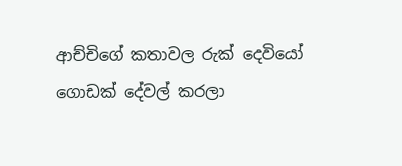ආච්චිගේ කතාවල රුක් දෙවියෝ ගොඩක් දේවල් කරලා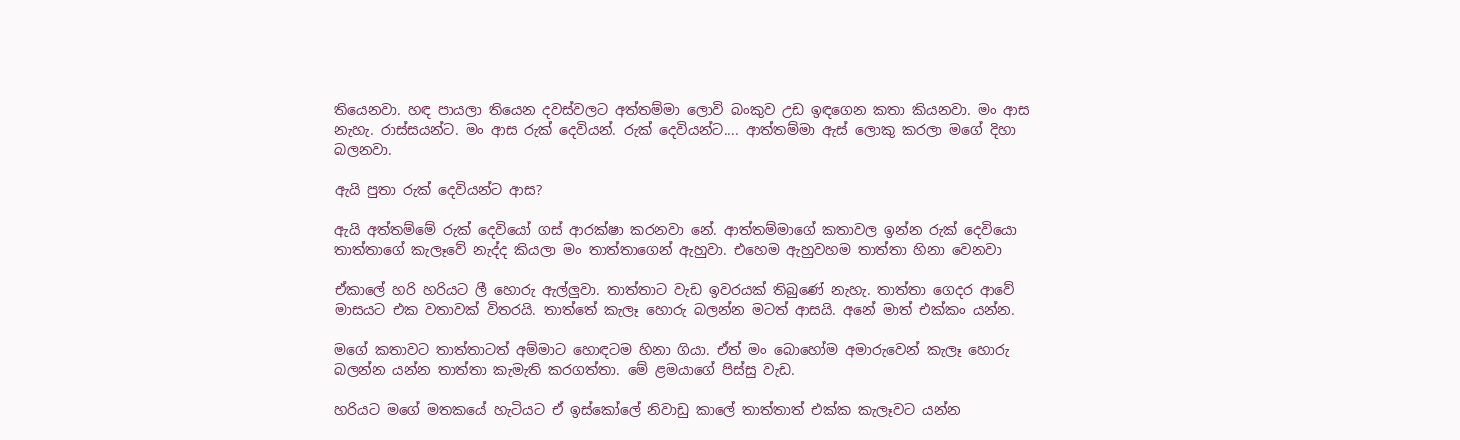තියෙනවා. හඳ පායලා තියෙන දවස්වලට අත්තම්මා ලොවි බංකුව උඩ ඉඳගෙන කතා කියනවා. මං ආස නැහැ. රාස්සයන්ට. මං ආස රුක් දෙවියන්. රුක් දෙවියන්ට.... ආත්තම්මා ඇස් ලොකු කරලා මගේ දිහා බලනවා.

ඇයි පුතා රුක් දෙවියන්ට ආස?

ඇයි අත්තම්මේ රුක් දෙවියෝ ගස් ආරක්ෂා කරනවා නේ. ආත්තම්මාගේ කතාවල ඉන්න රුක් දෙවියො තාත්තාගේ කැලෑවේ නැද්ද කියලා මං තාත්තාගෙන් ඇහුවා. එහෙම ඇහුවහම තාත්තා හිනා වෙනවා

ඒකාලේ හරි හරියට ලී හොරු ඇල්ලුවා. තාත්තාට වැඩ ඉවරයක් තිබුණේ නැහැ. තාත්තා ගෙදර ආවේ මාසයට එක වතාවක් විතරයි. තාත්තේ කැලෑ හොරු බලන්න මටත් ආසයි. අනේ මාත් එක්කං යන්න.

මගේ කතාවට තාත්තාටත් අම්මාට හොඳටම හිනා ගියා. ඒත් මං බොහෝම අමාරුවෙන් කැලෑ හොරු බලන්න යන්න තාත්තා කැමැති කරගත්තා. මේ ළමයාගේ පිස්සු වැඩ.

හරියට මගේ මතකයේ හැටියට ඒ ඉස්කෝලේ නිවාඩු කාලේ තාත්තාත් එක්ක කැලෑවට යන්න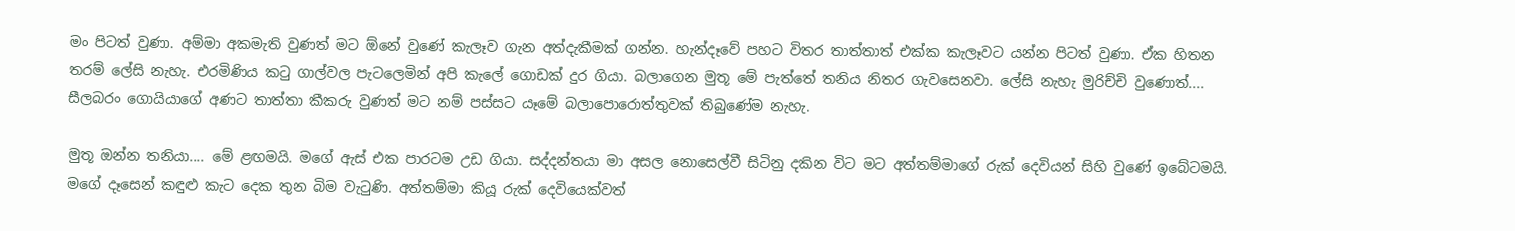මං පිටත් වුණා. අම්මා අකමැති වුණත් මට ඕනේ වුණේ කැලෑව ගැන අත්දැකීමක් ගන්න. හැන්දෑවේ පහට විතර තාත්තාත් එක්ක කැලෑවට යන්න පිටත් වුණා. ඒක හිතන තරම් ලේසි නැහැ. එරමිණිය කටු ගාල්වල පැටලෙමින් අපි කැලේ ගොඩක් දුර ගියා. බලාගෙන මුතූ මේ පැත්තේ තනිය නිතර ගැවසෙනවා. ලේසි නැහැ මුරිච්චි වුණොත්.... සීලබරං ගොයියාගේ අණට තාත්තා කීකරු වුණත් මට නම් පස්සට යෑමේ බලාපොරොත්තුවක් තිබුණේම නැහැ.

මුතූ ඔන්න තනියා.... මේ ළඟමයි. මගේ ඇස් එක පාරටම උඩ ගියා. සද්දන්තයා මා අසල නොසෙල්වී සිටිනු දකින විට මට අත්තම්මාගේ රුක් දෙවියන් සිහි වු‍ණේ ඉබේටමයි. මගේ දෑසෙන් කඳුළු කැට දෙක තුන බිම වැටුණි. අත්තම්මා කියූ රුක් දෙවියෙක්වත්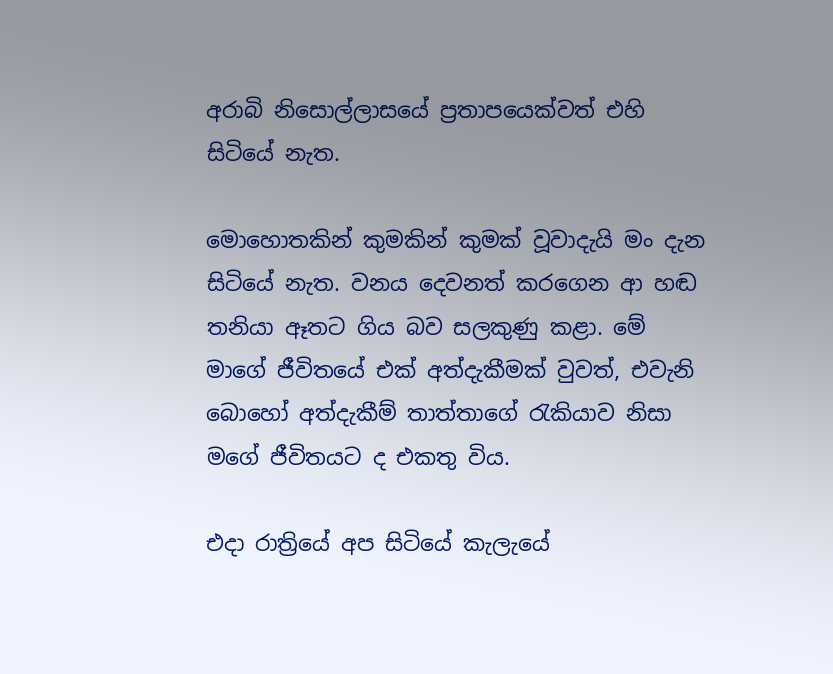අරාබි නිසොල්ලාසයේ ප්‍රතාපයෙක්වත් එහි සිටියේ නැත.

මොහොතකින් කුමකින් කුමක් වූවාදැයි මං දැන සිටියේ නැත. වනය දෙවනත් කරගෙන ආ හඬ තනියා ඈතට ගිය බව සලකුණු කළා. මේ මාගේ ජීවිතයේ එක් අත්දැකීමක් වුවත්, එවැනි බොහෝ අත්දැකීම් තාත්තාගේ රැකියාව නිසා මගේ ජීවිතයට ද එකතු විය.

එදා රාත්‍රියේ අප සිටියේ කැලැයේ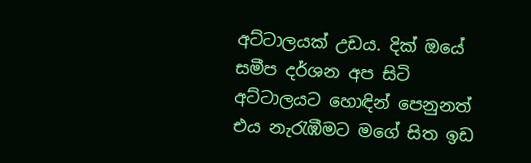අට්ටාලයක් උඩය. දික් ඔයේ සමීප දර්ශන අප සිටි අට්ටාලයට හොඳින් පෙනුනත් එය නැරැඹීමට මගේ සිත ඉඩ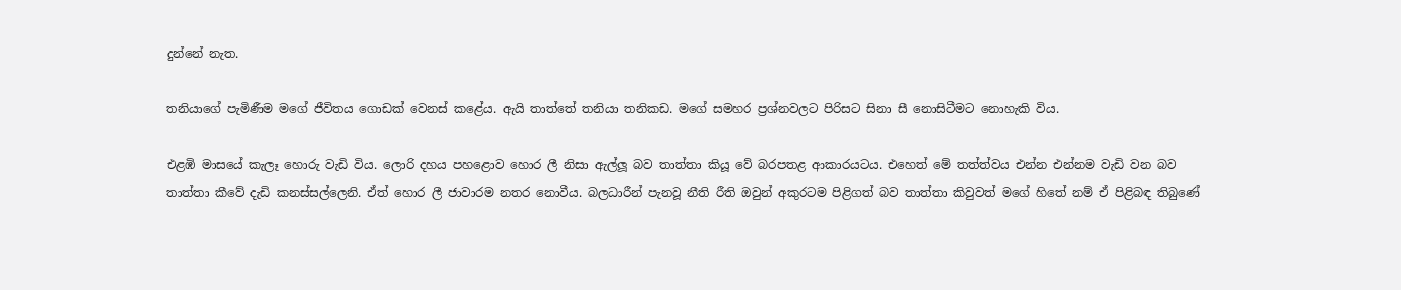දුන්නේ නැත.

තනියාගේ පැමිණීම මගේ ජීවිතය ගොඩක් වෙනස් කළේය. ඇයි තාත්තේ තනියා තනිකඩ. මගේ සමහර ප්‍රශ්නවලට පිරිසට සිනා සී නොසිටීමට නොහැකි විය.

එළඹි මාසයේ කැලෑ හොරු වැඩි විය. ලොරි දහය පහළොව හොර ලී නිසා ඇල්ලූ බව තාත්තා කියූ වේ බරපතළ ආකාරයටය. එහෙත් මේ තත්ත්වය එන්න එන්නම වැඩි වන බව තාත්තා කීවේ දැඩි කනස්සල්ලෙනි. ඒත් හොර ලී ජාවාරම නතර නොවීය. බලධාරීන් පැනවූ නීති රීති ඔවුන් අකුරටම පිළිගත් බව තාත්තා කිවුවත් මගේ හිතේ නම් ඒ පිළිබඳ තිබුණේ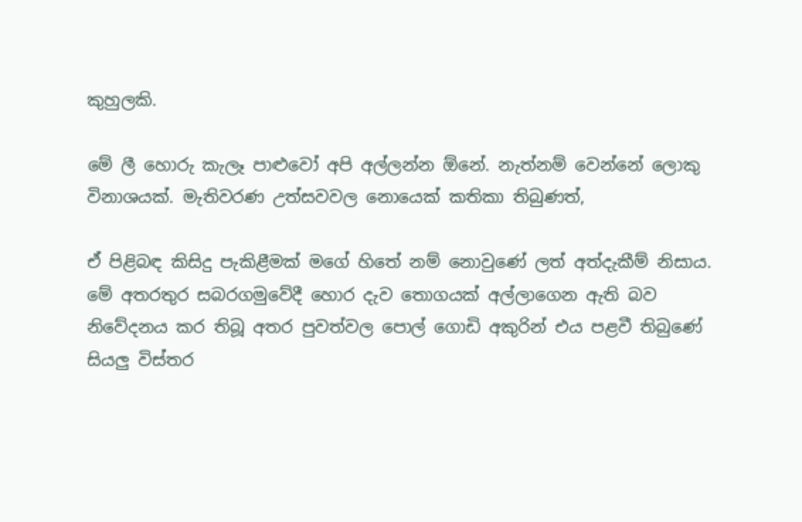කුහුලකි.

මේ ලී හොරු කැලෑ පාළුවෝ අපි අල්ලන්න ඕනේ. නැත්නම් වෙන්නේ ලොකු විනාශයක්. මැතිවරණ උත්සවවල නොයෙක් කතිකා තිබුණත්,

ඒ පිළිබඳ කිසිදු පැකිළීමක් මගේ හිතේ නම් නොවුණේ ලත් අත්දැකීම් නිසාය. මේ අතරතුර සබරගමුවේදී හොර දැව තොගයක් අල්ලාගෙන ඇති බව නිවේදනය කර තිබූ අතර පුවත්වල පොල් ගොඩි අකුරින් එය පළවී තිබුණේ සියලු විස්තර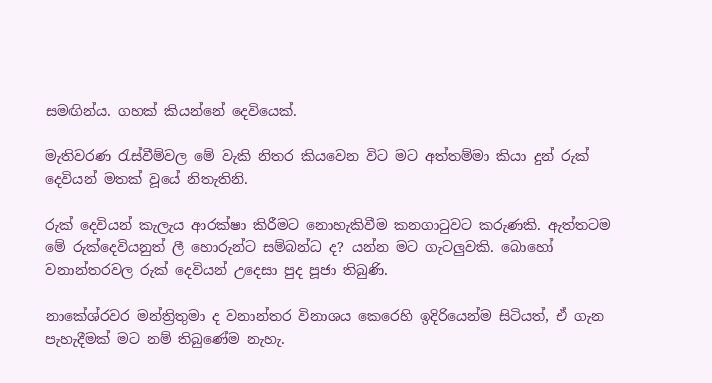සමඟින්ය. ගහක් කියන්නේ දෙවියෙක්.

මැතිවරණ රැස්වීම්වල මේ වැකි නිතර කියවෙන විට මට අත්තම්මා කියා දුන් රුක් දෙවියන් මතක් වූයේ නිතැතිනි.

රුක් දෙවියන් කැලැය ආරක්ෂා කිරීමට නොහැකිවීම කනගාටුවට කරුණකි. ඇත්තටම මේ රුක්දෙවියනුත් ලී හොරුන්ට සම්බන්ධ ද? යන්න මට ගැටලුවකි. බොහෝ වනාන්තරවල රුක් දෙවියන් උදෙසා පුද පූජා තිබුණි.

නාකේශ්රවර මන්ත්‍රිතුමා ද වනාන්තර විනාශය කෙරෙහි ඉදිරියෙන්ම සිටියත්, ඒ ගැන පැහැදීමක් මට නම් තිබුණේම නැහැ.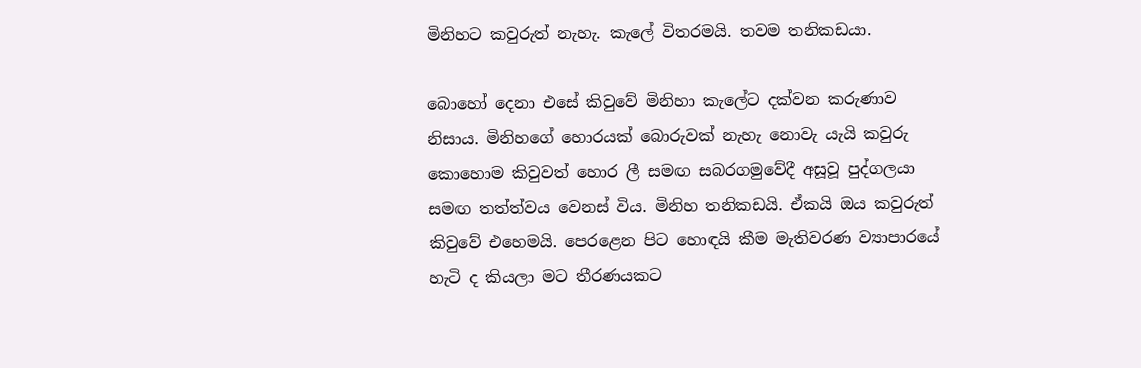මිනිහට කවුරුත් නැහැ. කැලේ විතරමයි. තවම තනිකඩයා.

බොහෝ දෙනා එසේ කිවුවේ මිනිහා කැලේට දක්වන කරුණාව නිසාය. මිනිහගේ හොරයක් බොරුවක් නැහැ නොවැ යැයි කවුරු කොහොම කිවුවත් හොර ලී සමඟ සබරගමුවේදී අසූවූ පුද්ගලයා සමඟ තත්ත්වය වෙනස් විය. මිනිහ තනිකඩයි. ඒකයි ඔය කවුරුත් කිවුවේ එහෙමයි. පෙරළෙන පිට හොඳයි කීම මැතිවරණ ව්‍යාපාරයේ හැටි ද කියලා මට තීරණයකට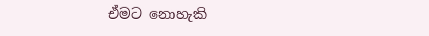ඒමට නොහැකි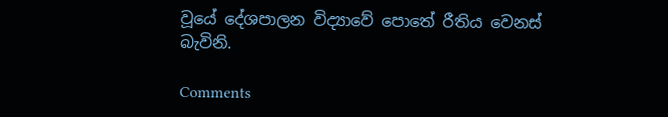වූයේ දේශපාලන විද්‍යාවේ පොතේ රීතිය වෙනස් බැවිනි.

Comments